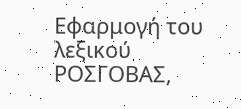Εφαρμογή του λεξικού ΡΟΣΓΟΒΑΣ,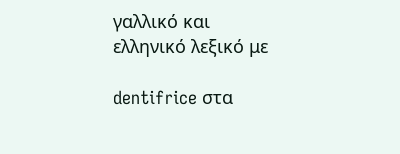γαλλικό και ελληνικό λεξικό με

dentifrice στα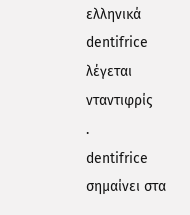ελληνικά
dentifrice
λέγεται
νταντιφρίς
.
dentifrice
σημαίνει στα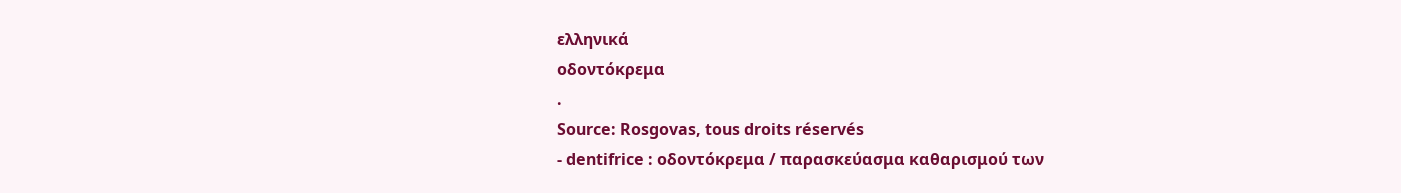ελληνικά
οδοντόκρεμα
.
Source: Rosgovas, tous droits réservés
- dentifrice : οδοντόκρεμα / παρασκεύασμα καθαρισμού των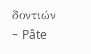δοντιών
- Pâte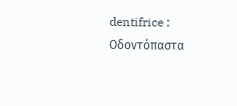dentifrice : Οδοντόπαστα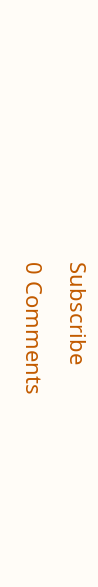Subscribe
0 Comments